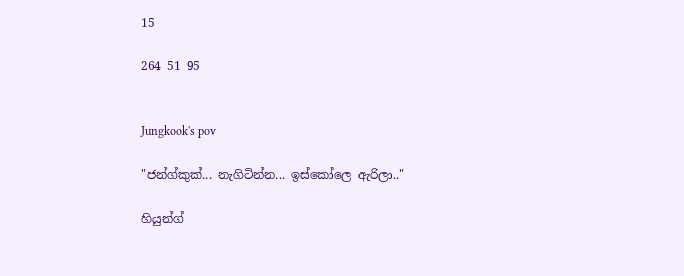15

264 51 95


Jungkook's pov

"ජන්ග්කුක්... නැගිටින්න... ඉස්කෝලෙ ඇරිලා.."

හියුන්ග්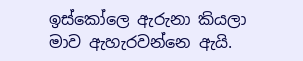ඉස්කෝලෙ ඇරුනා කියලා මාව ඇහැරවන්නෙ ඇයි.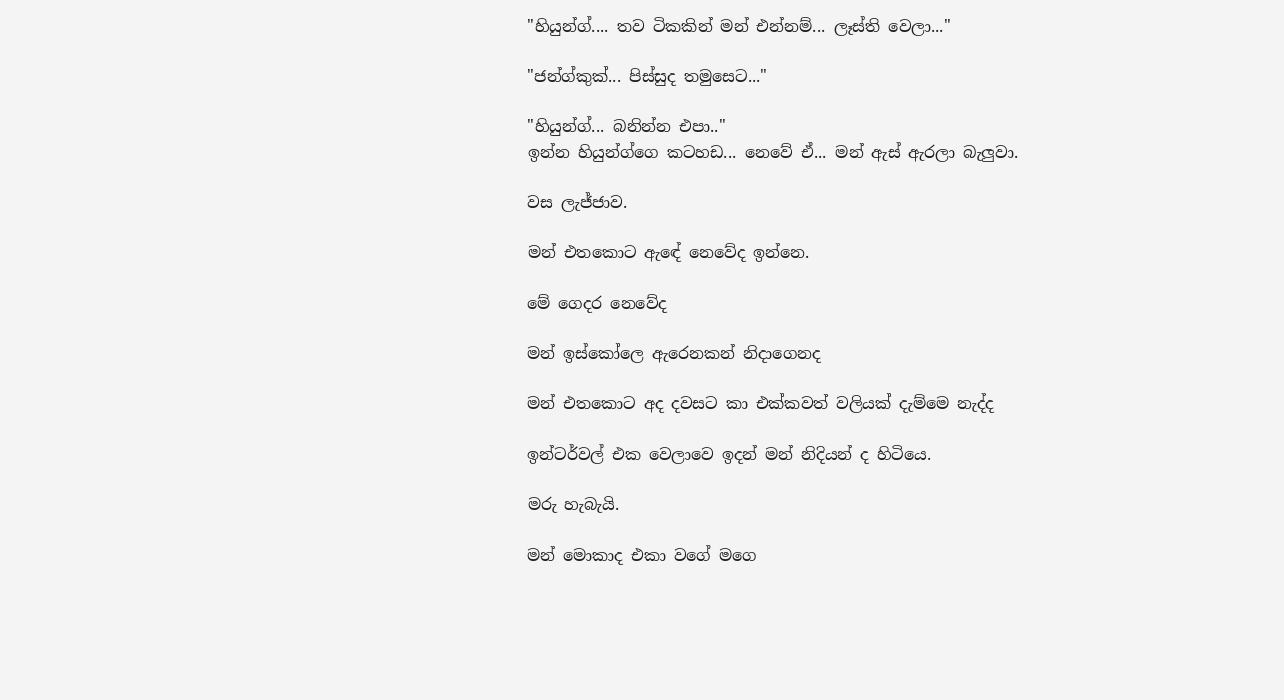"හියුන්ග්.... තව ටිකකින් මන් එන්නම්... ලෑස්ති වෙලා..."

"ජන්ග්කුක්... පිස්සුද තමුසෙට..."

"හියුන්ග්... බනින්න එපා.."
ඉන්න හියුන්ග්ගෙ කටහඩ... නෙවේ ඒ... මන් ඇස් ඇරලා බැලුවා.

වස ලැජ්ජාව.

මන් එතකොට ඇඳේ නෙවේද ඉන්නෙ.

මේ ගෙදර නෙවේද

මන් ඉස්කෝලෙ ඇරෙනකන් නිදාගෙනද

මන් එතකොට අද දවසට කා එක්කවත් වලියක් දැම්මෙ නැද්ද

ඉන්ටර්වල් එක වෙලාවෙ ඉදන් මන් නිදියන් ද හිටියෙ.

මරු හැබැයි.

මන් මොකාද එකා වගේ මගෙ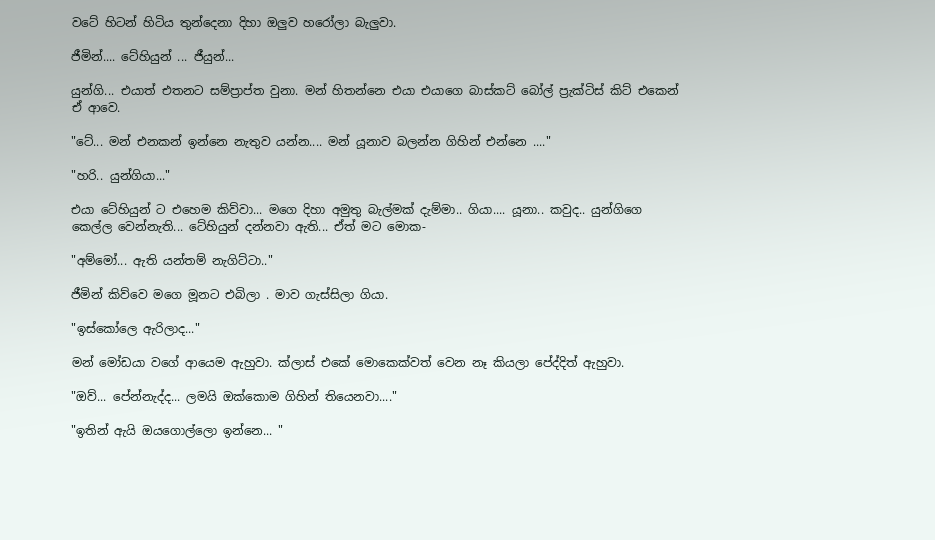වටේ හිටන් හිටිය තුන්දෙනා දිහා ඔලුව හරෝලා බැලුවා.

ජීමින්.... ටේහියුන් ... ජීයුන්...

යුන්ගි... එයාත් එතනට සම්ප්‍රාප්ත වුනා. මන් හිතන්නෙ එයා එයාගෙ බාස්කට් බෝල් ප්‍රැක්ටිස් කිට් එකෙන් ඒ ආවෙ.

"ටේ... මන් එනකන් ඉන්නෙ නැතුව යන්න.... මන් යූනාව බලන්න ගිහින් එන්නෙ ...."

"හරි.. යුන්ගියා..."

එයා ටේහියුන් ට එහෙම කිව්වා... මගෙ දිහා අමුතු බැල්මක් දැම්මා.. ගියා.... යූනා.. කවුද.. යුන්ගිගෙ කෙල්ල වෙන්නැති... ටේහියුන් දන්නවා ඇති... ඒත් මට මොක-

"අම්මෝ... ඇති යන්තම් නැගිට්ටා.."

ජීමින් කිව්වෙ මගෙ මූනට එබිලා . මාව ගැස්සිලා ගියා.

"ඉස්කෝලෙ ඇරිලාද..."

මන් මෝඩයා වගේ ආයෙම ඇහුවා. ක්ලාස් එකේ මොකෙක්වත් වෙන නෑ කියලා පේද්දිත් ඇහුවා.

"ඔව්... පේන්නැද්ද... ලමයි ඔක්කොම ගිහින් තියෙනවා...."

"ඉතින් ඇයි ඔයගොල්ලො ඉන්නෙ... "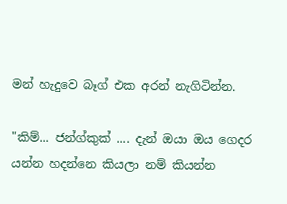මන් හැදුවෙ බෑග් එක අරන් නැගිටින්න.

"කිම්... ජන්ග්කුක් .... දැන් ඔයා ඔය ගෙදර යන්න හදන්නෙ කියලා නම් කියන්න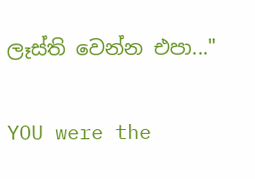ලෑස්ති වෙන්න එපා..."

YOU were the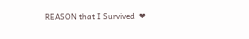REASON that I Survived  ❤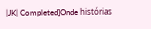|JK| Completed]Onde histórias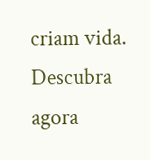criam vida. Descubra agora